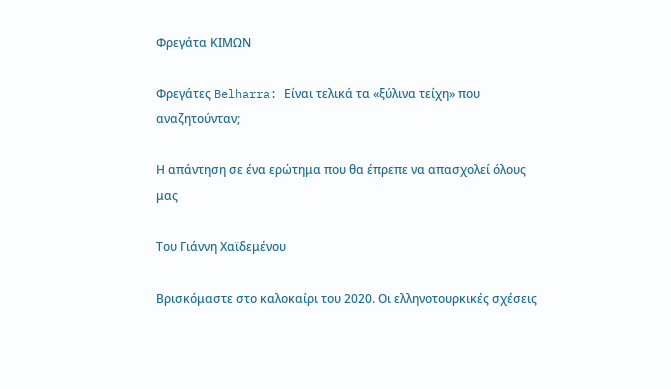Φρεγάτα ΚΙΜΩΝ

Φρεγάτες Belharra: Είναι τελικά τα «ξύλινα τείχη» που αναζητούνταν;

Η απάντηση σε ένα ερώτημα που θα έπρεπε να απασχολεί όλους μας

Του Γιάννη Χαϊδεμένου

Βρισκόμαστε στο καλοκαίρι του 2020. Οι ελληνοτουρκικές σχέσεις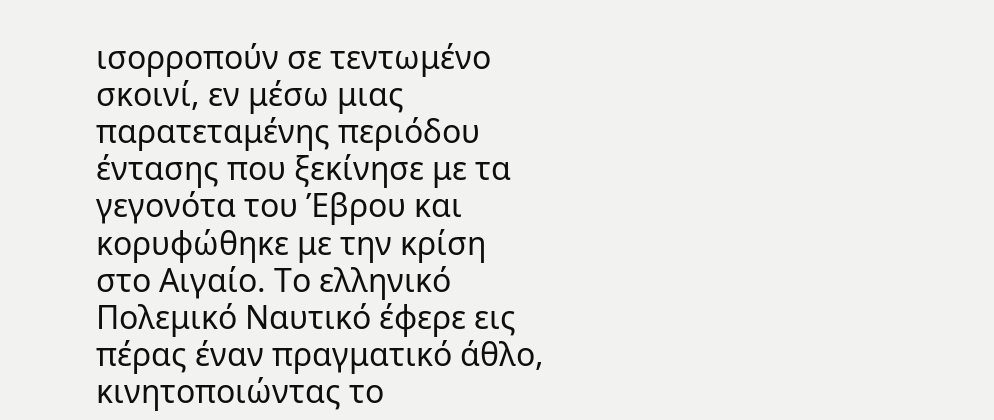ισορροπούν σε τεντωμένο σκοινί, εν μέσω μιας παρατεταμένης περιόδου έντασης που ξεκίνησε με τα γεγονότα του Έβρου και κορυφώθηκε με την κρίση στο Αιγαίο. Το ελληνικό Πολεμικό Ναυτικό έφερε εις πέρας έναν πραγματικό άθλο, κινητοποιώντας το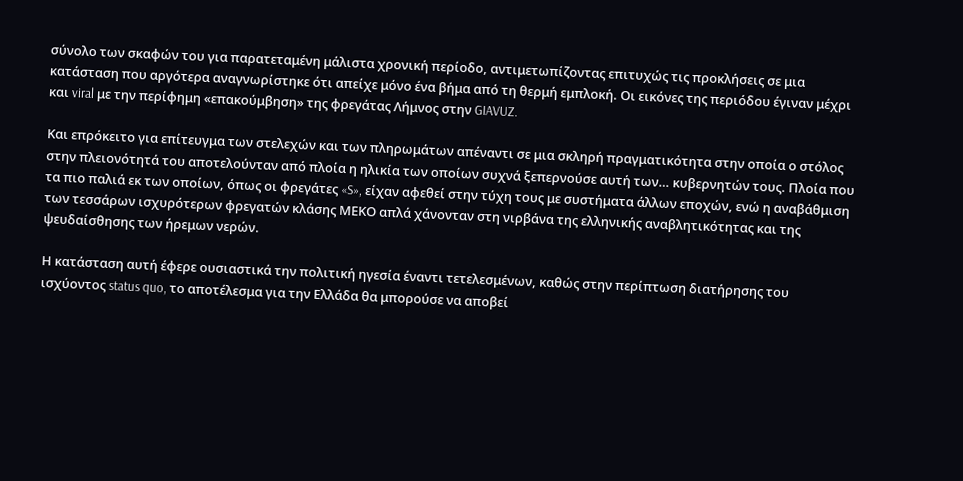σύνολο των σκαφών του για παρατεταμένη μάλιστα χρονική περίοδο, αντιμετωπίζοντας επιτυχώς τις προκλήσεις σε μια κατάσταση που αργότερα αναγνωρίστηκε ότι απείχε μόνο ένα βήμα από τη θερμή εμπλοκή. Οι εικόνες της περιόδου έγιναν μέχρι και viral με την περίφημη «επακούμβηση» της φρεγάτας Λήμνος στην GIAVUZ.

Και επρόκειτο για επίτευγμα των στελεχών και των πληρωμάτων απέναντι σε μια σκληρή πραγματικότητα στην οποία ο στόλος στην πλειονότητά του αποτελούνταν από πλοία η ηλικία των οποίων συχνά ξεπερνούσε αυτή των… κυβερνητών τους. Πλοία που τα πιο παλιά εκ των οποίων, όπως οι φρεγάτες «S», είχαν αφεθεί στην τύχη τους με συστήματα άλλων εποχών, ενώ η αναβάθμιση των τεσσάρων ισχυρότερων φρεγατών κλάσης ΜΕΚΟ απλά χάνονταν στη νιρβάνα της ελληνικής αναβλητικότητας και της ψευδαίσθησης των ήρεμων νερών.

Η κατάσταση αυτή έφερε ουσιαστικά την πολιτική ηγεσία έναντι τετελεσμένων, καθώς στην περίπτωση διατήρησης του ισχύοντος status quo, το αποτέλεσμα για την Ελλάδα θα μπορούσε να αποβεί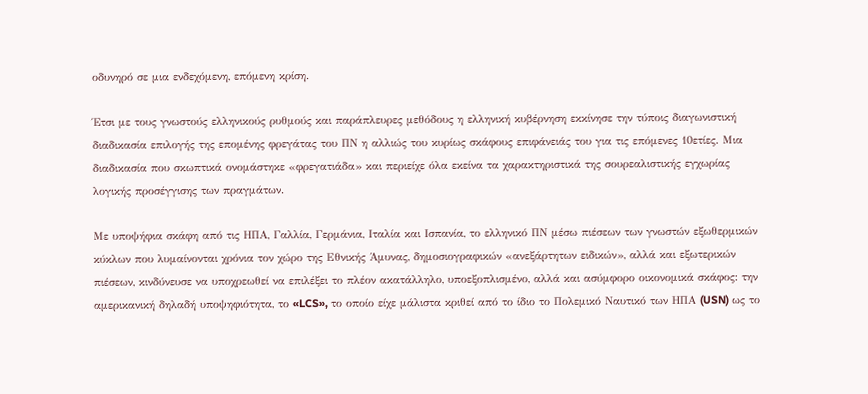οδυνηρό σε μια ενδεχόμενη, επόμενη κρίση.

Έτσι με τους γνωστούς ελληνικούς ρυθμούς και παράπλευρες μεθόδους η ελληνική κυβέρνηση εκκίνησε την τύποις διαγωνιστική διαδικασία επιλογής της επομένης φρεγάτας του ΠΝ η αλλιώς του κυρίως σκάφους επιφάνειάς του για τις επόμενες 10ετίες. Μια διαδικασία που σκωπτικά ονομάστηκε «φρεγατιάδα» και περιείχε όλα εκείνα τα χαρακτηριστικά της σουρεαλιστικής εγχωρίας λογικής προσέγγισης των πραγμάτων.

Με υποψήφια σκάφη από τις ΗΠΑ, Γαλλία, Γερμάνια, Ιταλία και Ισπανία, το ελληνικό ΠΝ μέσω πιέσεων των γνωστών εξωθερμικών κύκλων που λυμαίνονται χρόνια τον χώρο της Εθνικής Άμυνας, δημοσιογραφικών «ανεξάρτητων ειδικών», αλλά και εξωτερικών πιέσεων, κινδύνευσε να υποχρεωθεί να επιλέξει το πλέον ακατάλληλο, υποεξοπλισμένο, αλλά και ασύμφορο οικονομικά σκάφος: την αμερικανική δηλαδή υποψηφιότητα, το «LCS», το οποίο είχε μάλιστα κριθεί από το ίδιο το Πολεμικό Ναυτικό των ΗΠΑ (USN) ως το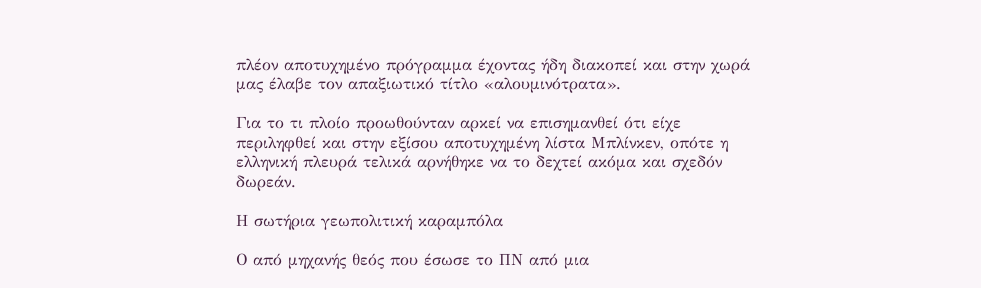πλέον αποτυχημένο πρόγραμμα έχοντας ήδη διακοπεί και στην χωρά μας έλαβε τον απαξιωτικό τίτλο «αλουμινότρατα».

Για το τι πλοίο προωθούνταν αρκεί να επισημανθεί ότι είχε περιληφθεί και στην εξίσου αποτυχημένη λίστα Μπλίνκεν, οπότε η ελληνική πλευρά τελικά αρνήθηκε να το δεχτεί ακόμα και σχεδόν δωρεάν.

Η σωτήρια γεωπολιτική καραμπόλα

Ο από μηχανής θεός που έσωσε το ΠΝ από μια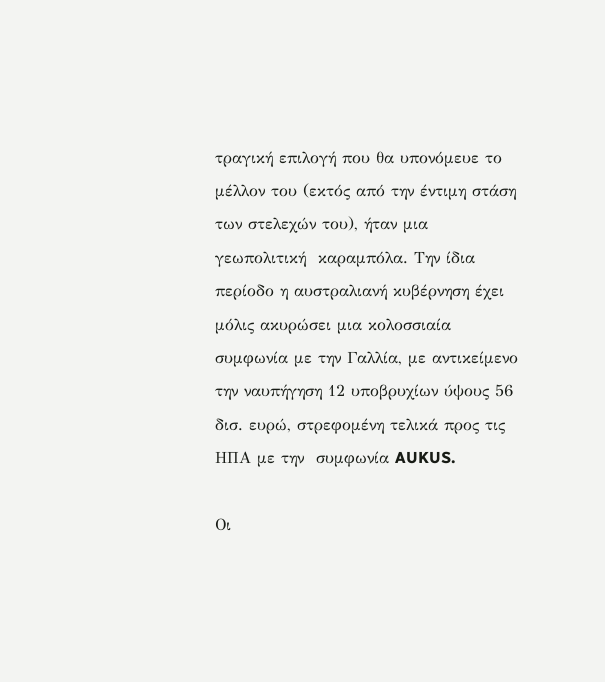τραγική επιλογή που θα υπονόμευε το μέλλον του (εκτός από την έντιμη στάση των στελεχών του), ήταν μια γεωπολιτική  καραμπόλα. Την ίδια περίοδο η αυστραλιανή κυβέρνηση έχει μόλις ακυρώσει μια κολοσσιαία συμφωνία με την Γαλλία, με αντικείμενο την ναυπήγηση 12 υποβρυχίων ύψους 56 δισ. ευρώ, στρεφομένη τελικά προς τις ΗΠΑ με την  συμφωνία AUKUS.

Οι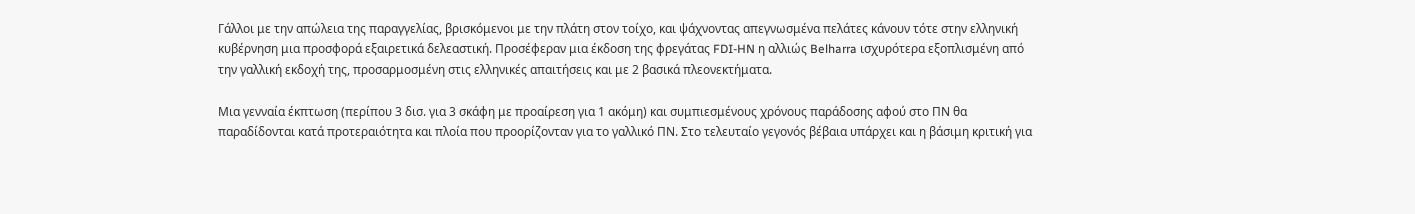Γάλλοι με την απώλεια της παραγγελίας, βρισκόμενοι με την πλάτη στον τοίχο, και ψάχνοντας απεγνωσμένα πελάτες κάνουν τότε στην ελληνική κυβέρνηση μια προσφορά εξαιρετικά δελεαστική. Προσέφεραν μια έκδοση της φρεγάτας FDI-HN η αλλιώς Belharra ισχυρότερα εξοπλισμένη από την γαλλική εκδοχή της, προσαρμοσμένη στις ελληνικές απαιτήσεις και με 2 βασικά πλεονεκτήματα.

Μια γενναία έκπτωση (περίπου 3 δισ. για 3 σκάφη με προαίρεση για 1 ακόμη) και συμπιεσμένους χρόνους παράδοσης αφού στο ΠΝ θα παραδίδονται κατά προτεραιότητα και πλοία που προορίζονταν για το γαλλικό ΠΝ. Στο τελευταίο γεγονός βέβαια υπάρχει και η βάσιμη κριτική για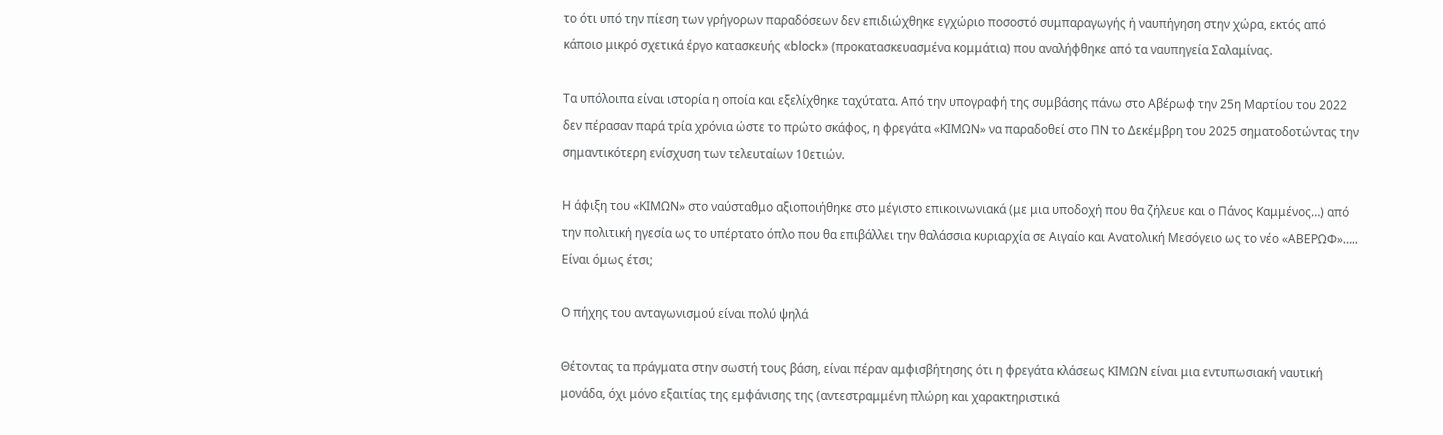το ότι υπό την πίεση των γρήγορων παραδόσεων δεν επιδιώχθηκε εγχώριο ποσοστό συμπαραγωγής ή ναυπήγηση στην χώρα, εκτός από κάποιο μικρό σχετικά έργο κατασκευής «block» (προκατασκευασμένα κομμάτια) που αναλήφθηκε από τα ναυπηγεία Σαλαμίνας.

Τα υπόλοιπα είναι ιστορία η οποία και εξελίχθηκε ταχύτατα. Από την υπογραφή της συμβάσης πάνω στο Αβέρωφ την 25η Μαρτίου του 2022 δεν πέρασαν παρά τρία χρόνια ώστε το πρώτο σκάφος, η φρεγάτα «ΚΙΜΩΝ» να παραδοθεί στο ΠΝ το Δεκέμβρη του 2025 σηματοδοτώντας την σημαντικότερη ενίσχυση των τελευταίων 10ετιών.

Η άφιξη του «ΚΙΜΩΝ» στο ναύσταθμο αξιοποιήθηκε στο μέγιστο επικοινωνιακά (με μια υποδοχή που θα ζήλευε και ο Πάνος Καμμένος…) από την πολιτική ηγεσία ως το υπέρτατο όπλο που θα επιβάλλει την θαλάσσια κυριαρχία σε Αιγαίο και Ανατολική Μεσόγειο ως το νέο «ΑΒΕΡΩΦ»….. Είναι όμως έτσι;

Ο πήχης του ανταγωνισμού είναι πολύ ψηλά

Θέτοντας τα πράγματα στην σωστή τους βάση, είναι πέραν αμφισβήτησης ότι η φρεγάτα κλάσεως ΚΙΜΩΝ είναι μια εντυπωσιακή ναυτική μονάδα, όχι μόνο εξαιτίας της εμφάνισης της (αντεστραμμένη πλώρη και χαρακτηριστικά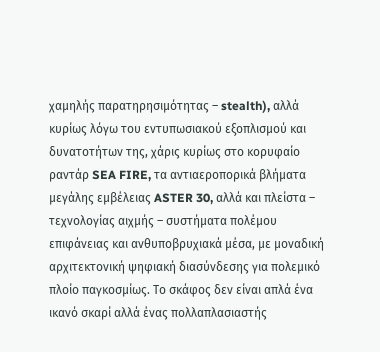χαμηλής παρατηρησιμότητας – stealth), αλλά κυρίως λόγω του εντυπωσιακού εξοπλισμού και δυνατοτήτων της, χάρις κυρίως στο κορυφαίο ραντάρ SEA FIRE, τα αντιαεροπορικά βλήματα μεγάλης εμβέλειας ASTER 30, αλλά και πλείστα – τεχνολογίας αιχμής – συστήματα πολέμου επιφάνειας και ανθυποβρυχιακά μέσα, με μοναδική αρχιτεκτονική ψηφιακή διασύνδεσης για πολεμικό πλοίο παγκοσμίως. Το σκάφος δεν είναι απλά ένα ικανό σκαρί αλλά ένας πολλαπλασιαστής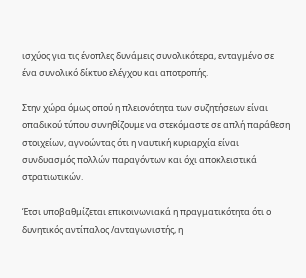ισχύος για τις ένοπλες δυνάμεις συνολικότερα, ενταγμένο σε ένα συνολικό δίκτυο ελέγχου και αποτροπής.

Στην χώρα όμως οπού η πλειονότητα των συζητήσεων είναι οπαδικού τύπου συνηθίζουμε να στεκόμαστε σε απλή παράθεση στοιχείων, αγνοώντας ότι η ναυτική κυριαρχία είναι συνδυασμός πολλών παραγόντων και όχι αποκλειστικά στρατιωτικών.

Έτσι υποβαθμίζεται επικοινωνιακά η πραγματικότητα ότι ο δυνητικός αντίπαλος /ανταγωνιστής, η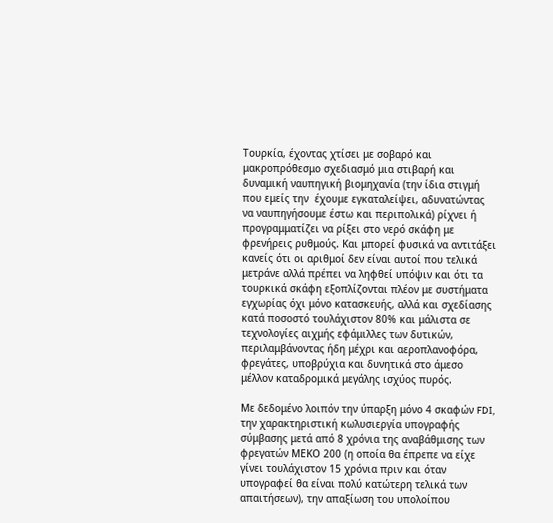Τουρκία, έχοντας χτίσει με σοβαρό και μακροπρόθεσμο σχεδιασμό μια στιβαρή και δυναμική ναυπηγική βιομηχανία (την ίδια στιγμή που εμείς την  έχουμε εγκαταλείψει, αδυνατώντας να ναυπηγήσουμε έστω και περιπολικά) ρίχνει ή προγραμματίζει να ρίξει στο νερό σκάφη με φρενήρεις ρυθμούς. Και μπορεί φυσικά να αντιτάξει κανείς ότι οι αριθμοί δεν είναι αυτοί που τελικά μετράνε αλλά πρέπει να ληφθεί υπόψιν και ότι τα τουρκικά σκάφη εξοπλίζονται πλέον με συστήματα εγχωρίας όχι μόνο κατασκευής, αλλά και σχεδίασης κατά ποσοστό τουλάχιστον 80% και μάλιστα σε τεχνολογίες αιχμής εφάμιλλες των δυτικών, περιλαμβάνοντας ήδη μέχρι και αεροπλανοφόρα, φρεγάτες, υποβρύχια και δυνητικά στο άμεσο μέλλον καταδρομικά μεγάλης ισχύος πυρός.

Με δεδομένο λοιπόν την ύπαρξη μόνο 4 σκαφών FDI, την χαρακτηριστική κωλυσιεργία υπογραφής σύμβασης μετά από 8 χρόνια της αναβάθμισης των φρεγατών ΜΕΚΟ 200 (η οποία θα έπρεπε να είχε γίνει τουλάχιστον 15 χρόνια πριν και όταν υπογραφεί θα είναι πολύ κατώτερη τελικά των απαιτήσεων), την απαξίωση του υπολοίπου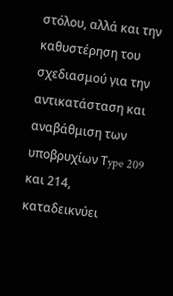στόλου, αλλά και την καθυστέρηση του σχεδιασμού για την αντικατάσταση και αναβάθμιση των υποβρυχίων Τype 209 και 214, καταδεικνύει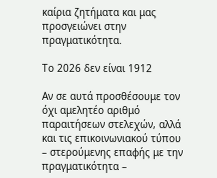καίρια ζητήματα και μας προσγειώνει στην πραγματικότητα.

Το 2026 δεν είναι 1912

Αν σε αυτά προσθέσουμε τον όχι αμελητέο αριθμό παραιτήσεων στελεχών, αλλά και τις επικοινωνιακού τύπου – στερούμενης επαφής με την πραγματικότητα –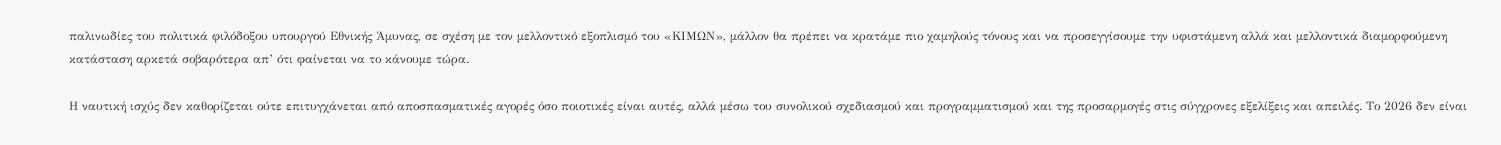παλινωδίες του πολιτικά φιλόδοξου υπουργού Εθνικής Άμυνας, σε σχέση με τον μελλοντικό εξοπλισμό του «ΚΙΜΩΝ», μάλλον θα πρέπει να κρατάμε πιο χαμηλούς τόνους και να προσεγγίσουμε την υφιστάμενη αλλά και μελλοντικά διαμορφούμενη κατάσταση αρκετά σοβαρότερα απ’ ότι φαίνεται να το κάνουμε τώρα.

Η ναυτική ισχύς δεν καθορίζεται ούτε επιτυγχάνεται από αποσπασματικές αγορές όσο ποιοτικές είναι αυτές, αλλά μέσω του συνολικού σχεδιασμού και προγραμματισμού και της προσαρμογές στις σύγχρονες εξελίξεις και απειλές. Το 2026 δεν είναι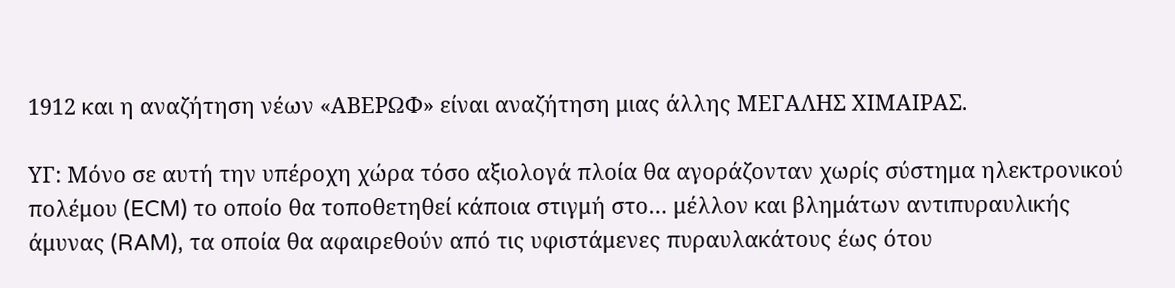1912 και η αναζήτηση νέων «ΑΒΕΡΩΦ» είναι αναζήτηση μιας άλλης ΜΕΓΑΛΗΣ ΧΙΜΑΙΡΑΣ.

ΥΓ: Μόνο σε αυτή την υπέροχη χώρα τόσο αξιολογά πλοία θα αγοράζονταν χωρίς σύστημα ηλεκτρονικού πολέμου (ECM) το οποίο θα τοποθετηθεί κάποια στιγμή στο… μέλλον και βλημάτων αντιπυραυλικής άμυνας (RAM), τα οποία θα αφαιρεθούν από τις υφιστάμενες πυραυλακάτους έως ότου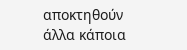αποκτηθούν άλλα κάποια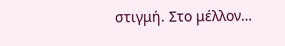στιγμή. Στο μέλλον…